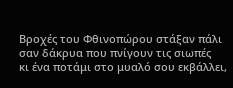Βροχές του Φθινοπώρου στάξαν πάλι
σαν δάκρυα που πνίγουν τις σιωπές
κι ένα ποτάμι στο μυαλό σου εκβάλλει,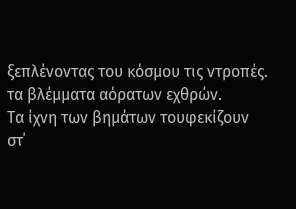ξεπλένοντας του κόσμου τις ντροπές.
τα βλέμματα αόρατων εχθρών.
Τα ίχνη των βημάτων τουφεκίζουν
στ΄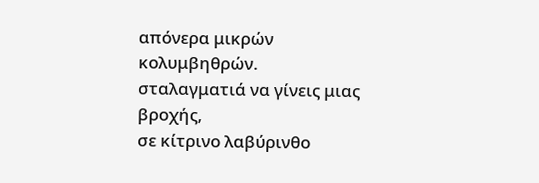απόνερα μικρών κολυμβηθρών.
σταλαγματιά να γίνεις μιας βροχής,
σε κίτρινο λαβύρινθο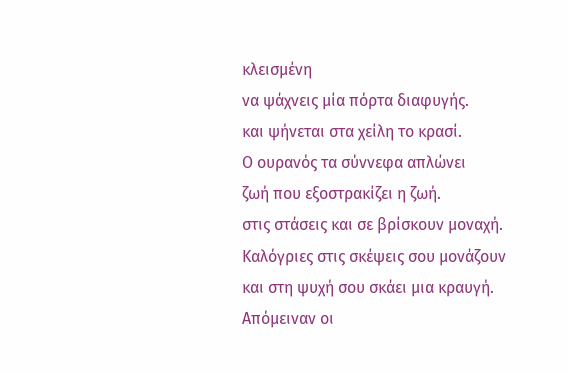κλεισμένη
να ψάχνεις μία πόρτα διαφυγής.
και ψήνεται στα χείλη το κρασί.
Ο ουρανός τα σύννεφα απλώνει
ζωή που εξοστρακίζει η ζωή.
στις στάσεις και σε βρίσκουν μοναχή.
Καλόγριες στις σκέψεις σου μονάζουν
και στη ψυχή σου σκάει μια κραυγή.
Απόμειναν οι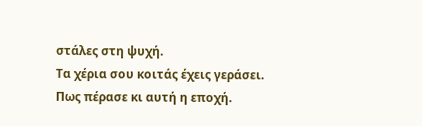στάλες στη ψυχή.
Τα χέρια σου κοιτάς έχεις γεράσει.
Πως πέρασε κι αυτή η εποχή.